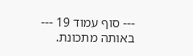--- סוף עמוד 19 ---
באותה מתכונת.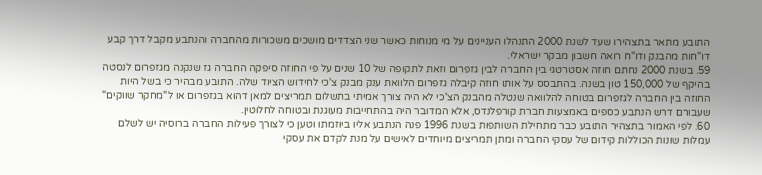התובע מתאר בתצהירו שעד לשנת 2000 התנהלו העניינים על מי מנוחות כאשר שני הצדדים מושכים משכורות מהחברה והנתבע מקבל דרך קבע דו"חות מהבנק ודו"ח רואה חשבון מבקר ישראלי.
59. בשנת 2000 נחתם חוזה אסטרטגי בין החברה לבין גזפרום וזאת לתקופה של 10 שנים על פי החוזה סיפקה החברה גז שנקנה מגזפרום לנסטה בהיקף של 150,000 טון בשנה. בהתבסס על אותו חוזה קיבלה גזפרום הלוואת ענק מבנק צ'כי לחידוש הציוד שלה. התובע מבהיר כי בשל היות החוזה בין החברה לגזפרום בטוחה להלוואה שנטלה מהבנק הצ'כי לא היה צורך אמיתי בתשלום תמריצים למאן דהוא בגזפרום או ל"מחקר שווקים" שעבורם דרש הנתבע כספים באמצעות חברת קורפלנדס, אלא המדובר היה בהתחייבות מעוגנת ובטוחה לחלוטין.
60. לפי האמור בתצהיר התובע כבר מתחילת השותפות בשנת 1996 פנה הנתבע אליו ביוזמתו וטען כי לצורך פעילות החברה ברוסיה יש לשלם עמלות שונות הכוללות קידום של עסקי החברה ומתן תמריצים מיוחדים לאישים על מנת לקדם את עסקי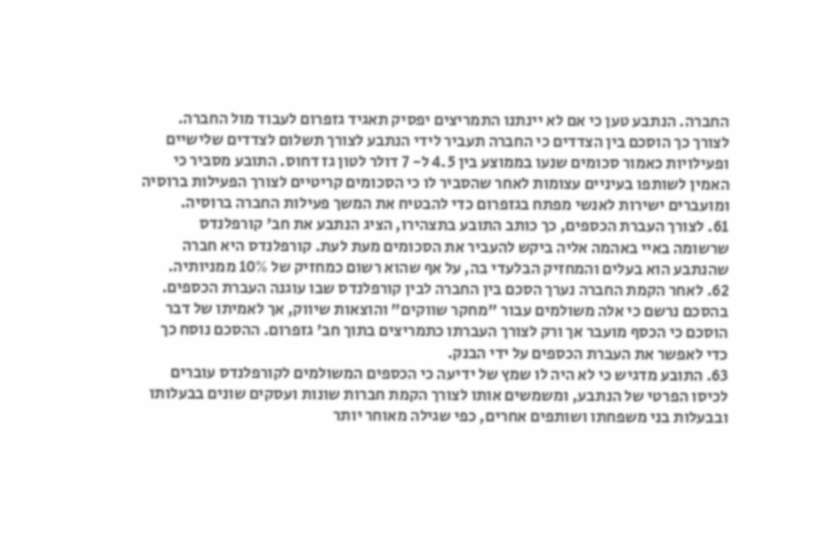החברה. הנתבע טען כי אם לא יינתנו התמריצים יפסיק תאגיד גזפרום לעבוד מול החברה. לצורך כך הוסכם בין הצדדים כי החברה תעביר לידי הנתבע לצורך תשלום לצדדים שלישיים ופעילויות כאמור סכומים שנעו בממוצע בין 4.5 ל- 7 דולר לטון גז דחוס. התובע מסביר כי האמין לשותפו בעיניים עצומות לאחר שהסביר לו כי הסכומים קריטיים לצורך הפעילות ברוסיה ומועברים ישירות לאנשי מפתח בגזפרום כדי להבטיח את המשך פעילות החברה ברוסיה.
61. לצורך העברת הכספים, כך כותב התובע בתצהירו, הציג הנתבע את חב' קורפלנדס שרשומה באיי באהמה אליה ביקש להעביר את הסכומים מעת לעת. קורפלנדס היא חברה שהנתבע הוא בעלים והמחזיק הבלעדי בה, על אף שהוא רשום כמחזיק של 10% ממניותיה.
62. לאחר הקמת החברה נערך הסכם בין החברה לבין קורפלנדס שבו עוגנה העברת הכספים. בהסכם נרשם כי אלה משולמים עבור "מחקר שווקים" והוצאות שיווק, אך לאמיתו של דבר הוסכם כי הכסף מועבר אך ורק לצורך העברתו כתמריצים בתוך חב' גזפרום. ההסכם נוסח כך כדי לאפשר את העברת הכספים על ידי הבנק.
63. התובע מדגיש כי לא היה לו שמץ של ידיעה כי הכספים המשולמים לקורפלנדס עוברים לכיסו הפרטי של הנתבע, ומשמשים אותו לצורך הקמת חברות שונות ועסקים שונים בבעלותו ובבעלות בני משפחתו ושותפים אחרים, כפי שגילה מאוחר יותר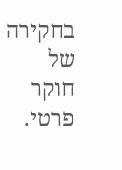בחקירה של חוקר פרטי.